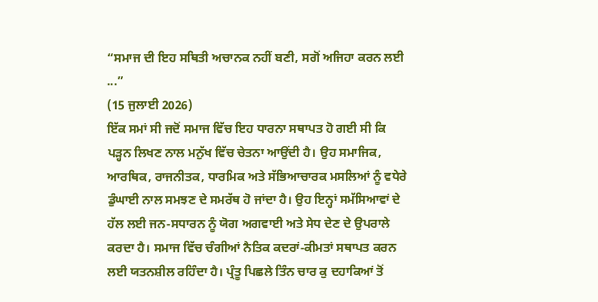“ਸਮਾਜ ਦੀ ਇਹ ਸਥਿਤੀ ਅਚਾਨਕ ਨਹੀਂ ਬਣੀ, ਸਗੋਂ ਅਜਿਹਾ ਕਰਨ ਲਈ ...”
(15 ਜੁਲਾਈ 2026)
ਇੱਕ ਸਮਾਂ ਸੀ ਜਦੋਂ ਸਮਾਜ ਵਿੱਚ ਇਹ ਧਾਰਨਾ ਸਥਾਪਤ ਹੋ ਗਈ ਸੀ ਕਿ ਪੜ੍ਹਨ ਲਿਖਣ ਨਾਲ ਮਨੁੱਖ ਵਿੱਚ ਚੇਤਨਾ ਆਉਂਦੀ ਹੈ। ਉਹ ਸਮਾਜਿਕ, ਆਰਥਿਕ, ਰਾਜਨੀਤਕ, ਧਾਰਮਿਕ ਅਤੇ ਸੱਭਿਆਚਾਰਕ ਮਸਲਿਆਂ ਨੂੰ ਵਧੇਰੇ ਡੁੰਘਾਈ ਨਾਲ ਸਮਝਣ ਦੇ ਸਮਰੱਥ ਹੋ ਜਾਂਦਾ ਹੈ। ਉਹ ਇਨ੍ਹਾਂ ਸਮੱਸਿਆਵਾਂ ਦੇ ਹੱਲ ਲਈ ਜਨ-ਸਧਾਰਨ ਨੂੰ ਯੋਗ ਅਗਵਾਈ ਅਤੇ ਸੇਧ ਦੇਣ ਦੇ ਉਪਰਾਲੇ ਕਰਦਾ ਹੈ। ਸਮਾਜ ਵਿੱਚ ਚੰਗੀਆਂ ਨੈਤਿਕ ਕਦਰਾਂ-ਕੀਮਤਾਂ ਸਥਾਪਤ ਕਰਨ ਲਈ ਯਤਨਸ਼ੀਲ ਰਹਿੰਦਾ ਹੈ। ਪ੍ਰੰਤੂ ਪਿਛਲੇ ਤਿੰਨ ਚਾਰ ਕੁ ਦਹਾਕਿਆਂ ਤੋਂ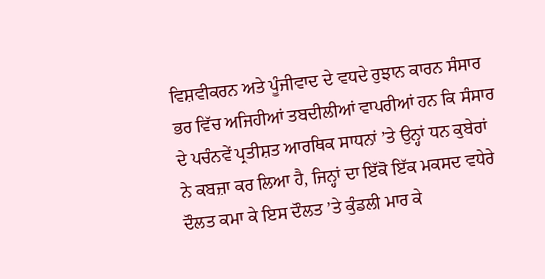ਵਿਸ਼ਵੀਕਰਨ ਅਤੇ ਪੂੰਜੀਵਾਦ ਦੇ ਵਧਦੇ ਰੁਝਾਨ ਕਾਰਨ ਸੰਸਾਰ ਭਰ ਵਿੱਚ ਅਜਿਹੀਆਂ ਤਬਦੀਲੀਆਂ ਵਾਪਰੀਆਂ ਹਨ ਕਿ ਸੰਸਾਰ ਦੇ ਪਚੰਨਵੇਂ ਪ੍ਰਤੀਸ਼ਤ ਆਰਥਿਕ ਸਾਧਨਾਂ ’ਤੇ ਉਨ੍ਹਾਂ ਧਨ ਕੁਬੇਰਾਂ ਨੇ ਕਬਜ਼ਾ ਕਰ ਲਿਆ ਹੈ, ਜਿਨ੍ਹਾਂ ਦਾ ਇੱਕੋ ਇੱਕ ਮਕਸਦ ਵਧੇਰੇ ਦੌਲਤ ਕਮਾ ਕੇ ਇਸ ਦੌਲਤ ’ਤੇ ਕੁੰਡਲੀ ਮਾਰ ਕੇ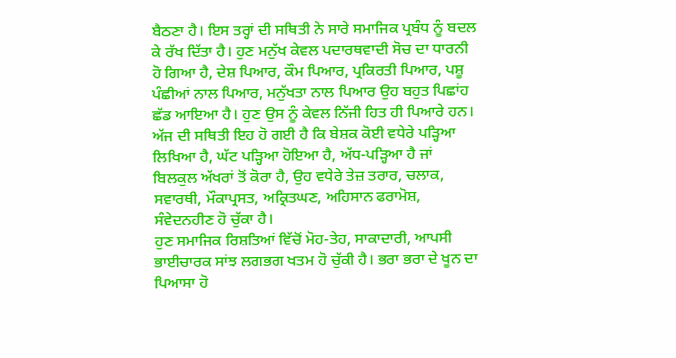ਬੈਠਣਾ ਹੈ। ਇਸ ਤਰ੍ਹਾਂ ਦੀ ਸਥਿਤੀ ਨੇ ਸਾਰੇ ਸਮਾਜਿਕ ਪ੍ਰਬੰਧ ਨੂੰ ਬਦਲ ਕੇ ਰੱਖ ਦਿੱਤਾ ਹੈ। ਹੁਣ ਮਨੁੱਖ ਕੇਵਲ ਪਦਾਰਥਵਾਦੀ ਸੋਚ ਦਾ ਧਾਰਨੀ ਹੋ ਗਿਆ ਹੈ, ਦੇਸ਼ ਪਿਆਰ, ਕੌਮ ਪਿਆਰ, ਪ੍ਰਕਿਰਤੀ ਪਿਆਰ, ਪਸ਼ੂ ਪੰਛੀਆਂ ਨਾਲ ਪਿਆਰ, ਮਨੁੱਖਤਾ ਨਾਲ ਪਿਆਰ ਉਹ ਬਹੁਤ ਪਿਛਾਂਹ ਛੱਡ ਆਇਆ ਹੈ। ਹੁਣ ਉਸ ਨੂੰ ਕੇਵਲ ਨਿੱਜੀ ਹਿਤ ਹੀ ਪਿਆਰੇ ਹਨ। ਅੱਜ ਦੀ ਸਥਿਤੀ ਇਹ ਹੋ ਗਈ ਹੈ ਕਿ ਬੇਸ਼ਕ ਕੋਈ ਵਧੇਰੇ ਪੜ੍ਹਿਆ ਲਿਖਿਆ ਹੈ, ਘੱਟ ਪੜ੍ਹਿਆ ਹੋਇਆ ਹੈ, ਅੱਧ-ਪੜ੍ਹਿਆ ਹੈ ਜਾਂ ਬਿਲਕੁਲ ਅੱਖਰਾਂ ਤੋਂ ਕੋਰਾ ਹੈ, ਉਹ ਵਧੇਰੇ ਤੇਜ਼ ਤਰਾਰ, ਚਲਾਕ, ਸਵਾਰਥੀ, ਮੌਕਾਪ੍ਰਸਤ, ਅਕ੍ਰਿਤਘਣ, ਅਹਿਸਾਨ ਫਰਾਮੋਸ਼, ਸੰਵੇਦਨਹੀਣ ਹੋ ਚੁੱਕਾ ਹੈ।
ਹੁਣ ਸਮਾਜਿਕ ਰਿਸ਼ਤਿਆਂ ਵਿੱਚੋਂ ਮੋਹ-ਤੇਹ, ਸਾਕਾਦਾਰੀ, ਆਪਸੀ ਭਾਈਚਾਰਕ ਸਾਂਝ ਲਗਭਗ ਖਤਮ ਹੋ ਚੁੱਕੀ ਹੈ। ਭਰਾ ਭਰਾ ਦੇ ਖੂਨ ਦਾ ਪਿਆਸਾ ਹੋ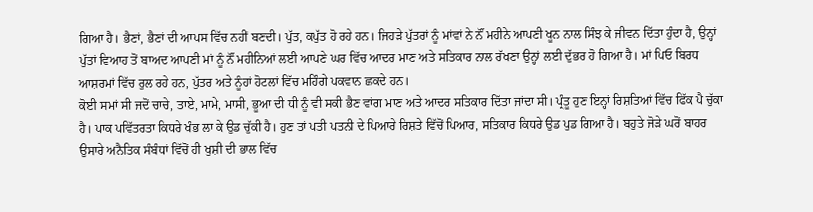ਗਿਆ ਹੈ। ਭੈਣਾਂ, ਭੈਣਾਂ ਦੀ ਆਪਸ ਵਿੱਚ ਨਹੀਂ ਬਣਦੀ। ਪੁੱਤ, ਕਪੁੱਤ ਹੋ ਰਹੇ ਹਨ। ਜਿਹੜੇ ਪੁੱਤਰਾਂ ਨੂੰ ਮਾਂਵਾਂ ਨੇ ਨੌਂ ਮਹੀਨੇ ਆਪਣੀ ਖੂਨ ਨਾਲ ਸਿੰਝ ਕੇ ਜੀਵਨ ਦਿੱਤਾ ਹੁੰਦਾ ਹੈ, ਉਨ੍ਹਾਂ ਪੁੱਤਾਂ ਵਿਆਹ ਤੋਂ ਬਾਅਦ ਆਪਣੀ ਮਾਂ ਨੂੰ ਨੌਂ ਮਹੀਨਿਆਂ ਲਈ ਆਪਣੇ ਘਰ ਵਿੱਚ ਆਦਰ ਮਾਣ ਅਤੇ ਸਤਿਕਾਰ ਨਾਲ ਰੱਖਣਾ ਉਨ੍ਹਾਂ ਲਈ ਦੁੱਭਰ ਹੋ ਗਿਆ ਹੈ। ਮਾਂ ਪਿਓ ਬਿਰਧ ਆਸ਼ਰਮਾਂ ਵਿੱਚ ਰੁਲ ਰਹੇ ਹਨ, ਪੁੱਤਰ ਅਤੇ ਨੂੰਹਾਂ ਹੋਟਲਾਂ ਵਿੱਚ ਮਹਿੰਗੇ ਪਕਵਾਨ ਛਕਦੇ ਹਨ।
ਕੋਈ ਸਮਾਂ ਸੀ ਜਦੋਂ ਚਾਚੇ, ਤਾਏ, ਮਾਮੇ, ਮਾਸੀ, ਭੂਆ ਦੀ ਧੀ ਨੂੰ ਵੀ ਸਕੀ ਭੈਣ ਵਾਂਗ ਮਾਣ ਅਤੇ ਆਦਰ ਸਤਿਕਾਰ ਦਿੱਤਾ ਜਾਂਦਾ ਸੀ। ਪ੍ਰੰਤੂ ਹੁਣ ਇਨ੍ਹਾਂ ਰਿਸ਼ਤਿਆਂ ਵਿੱਚ ਫਿੱਕ ਪੈ ਚੁੱਕਾ ਹੈ। ਪਾਕ ਪਵਿੱਤਰਤਾ ਕਿਧਰੇ ਖੰਭ ਲਾ ਕੇ ਉਡ ਚੁੱਕੀ ਹੈ। ਹੁਣ ਤਾਂ ਪਤੀ ਪਤਨੀ ਦੇ ਪਿਆਰੇ ਰਿਸ਼ਤੇ ਵਿੱਚੋਂ ਪਿਆਰ, ਸਤਿਕਾਰ ਕਿਧਰੇ ਉਡ ਪੁਡ ਗਿਆ ਹੈ। ਬਹੁਤੇ ਜੋੜੇ ਘਰੋਂ ਬਾਹਰ ਉਸਾਰੇ ਅਨੈਤਿਕ ਸੰਬੰਧਾਂ ਵਿੱਚੋਂ ਹੀ ਖੁਸ਼ੀ ਦੀ ਭਾਲ ਵਿੱਚ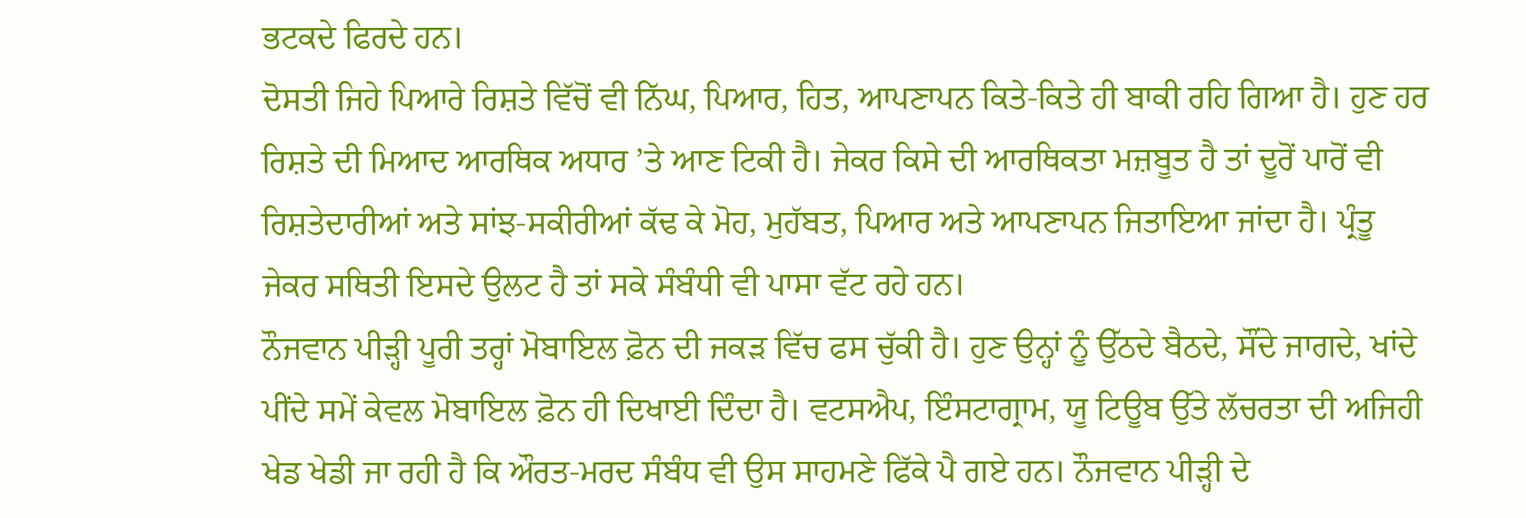ਭਟਕਦੇ ਫਿਰਦੇ ਹਨ।
ਦੋਸਤੀ ਜਿਹੇ ਪਿਆਰੇ ਰਿਸ਼ਤੇ ਵਿੱਚੋਂ ਵੀ ਨਿੱਘ, ਪਿਆਰ, ਹਿਤ, ਆਪਣਾਪਨ ਕਿਤੇ-ਕਿਤੇ ਹੀ ਬਾਕੀ ਰਹਿ ਗਿਆ ਹੈ। ਹੁਣ ਹਰ ਰਿਸ਼ਤੇ ਦੀ ਮਿਆਦ ਆਰਥਿਕ ਅਧਾਰ ’ਤੇ ਆਣ ਟਿਕੀ ਹੈ। ਜੇਕਰ ਕਿਸੇ ਦੀ ਆਰਥਿਕਤਾ ਮਜ਼ਬੂਤ ਹੈ ਤਾਂ ਦੂਰੋਂ ਪਾਰੋਂ ਵੀ ਰਿਸ਼ਤੇਦਾਰੀਆਂ ਅਤੇ ਸਾਂਝ-ਸਕੀਰੀਆਂ ਕੱਢ ਕੇ ਮੋਹ, ਮੁਹੱਬਤ, ਪਿਆਰ ਅਤੇ ਆਪਣਾਪਨ ਜਿਤਾਇਆ ਜਾਂਦਾ ਹੈ। ਪ੍ਰੰਤੂ ਜੇਕਰ ਸਥਿਤੀ ਇਸਦੇ ਉਲਟ ਹੈ ਤਾਂ ਸਕੇ ਸੰਬੰਧੀ ਵੀ ਪਾਸਾ ਵੱਟ ਰਹੇ ਹਨ।
ਨੌਜਵਾਨ ਪੀੜ੍ਹੀ ਪੂਰੀ ਤਰ੍ਹਾਂ ਮੋਬਾਇਲ ਫ਼ੋਨ ਦੀ ਜਕੜ ਵਿੱਚ ਫਸ ਚੁੱਕੀ ਹੈ। ਹੁਣ ਉਨ੍ਹਾਂ ਨੂੰ ਉੱਠਦੇ ਬੈਠਦੇ, ਸੌਂਦੇ ਜਾਗਦੇ, ਖਾਂਦੇ ਪੀਂਦੇ ਸਮੇਂ ਕੇਵਲ ਮੋਬਾਇਲ ਫ਼ੋਨ ਹੀ ਦਿਖਾਈ ਦਿੰਦਾ ਹੈ। ਵਟਸਐਪ, ਇੰਸਟਾਗ੍ਰਾਮ, ਯੂ ਟਿਊਬ ਉੱਤੇ ਲੱਚਰਤਾ ਦੀ ਅਜਿਹੀ ਖੇਡ ਖੇਡੀ ਜਾ ਰਹੀ ਹੈ ਕਿ ਔਰਤ-ਮਰਦ ਸੰਬੰਧ ਵੀ ਉਸ ਸਾਹਮਣੇ ਫਿੱਕੇ ਪੈ ਗਏ ਹਨ। ਨੌਜਵਾਨ ਪੀੜ੍ਹੀ ਦੇ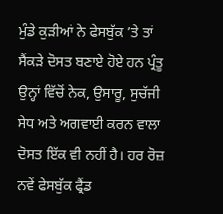ਮੁੰਡੇ ਕੁੜੀਆਂ ਨੇ ਫੇਸਬੁੱਕ ’ਤੇ ਤਾਂ ਸੈਂਕੜੇ ਦੋਸਤ ਬਣਾਏ ਹੋਏ ਹਨ ਪ੍ਰੰਤੂ ਉਨ੍ਹਾਂ ਵਿੱਚੋਂ ਨੇਕ, ਉਸਾਰੂ, ਸੁਚੱਜੀ ਸੇਧ ਅਤੇ ਅਗਵਾਈ ਕਰਨ ਵਾਲਾ ਦੋਸਤ ਇੱਕ ਵੀ ਨਹੀਂ ਹੈ। ਹਰ ਰੋਜ਼ ਨਵੇਂ ਫੇਸਬੁੱਕ ਫ੍ਰੈਂਡ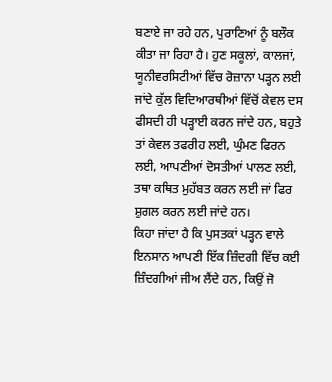ਬਣਾਏ ਜਾ ਰਹੇ ਹਨ, ਪੁਰਾਣਿਆਂ ਨੂੰ ਬਲੌਕ ਕੀਤਾ ਜਾ ਰਿਹਾ ਹੈ। ਹੁਣ ਸਕੂਲਾਂ, ਕਾਲਜਾਂ, ਯੂਨੀਵਰਸਿਟੀਆਂ ਵਿੱਚ ਰੋਜ਼ਾਨਾ ਪੜ੍ਹਨ ਲਈ ਜਾਂਦੇ ਕੁੱਲ ਵਿਦਿਆਰਥੀਆਂ ਵਿੱਚੋਂ ਕੇਵਲ ਦਸ ਫੀਸਦੀ ਹੀ ਪੜ੍ਹਾਈ ਕਰਨ ਜਾਂਦੇ ਹਨ, ਬਹੁਤੇ ਤਾਂ ਕੇਵਲ ਤਫਰੀਹ ਲਈ, ਘੁੰਮਣ ਫਿਰਨ ਲਈ, ਆਪਣੀਆਂ ਦੋਸਤੀਆਂ ਪਾਲਣ ਲਈ, ਤਥਾ ਕਥਿਤ ਮੁਹੱਬਤ ਕਰਨ ਲਈ ਜਾਂ ਫਿਰ ਸ਼ੁਗਲ ਕਰਨ ਲਈ ਜਾਂਦੇ ਹਨ।
ਕਿਹਾ ਜਾਂਦਾ ਹੈ ਕਿ ਪੁਸਤਕਾਂ ਪੜ੍ਹਨ ਵਾਲੇ ਇਨਸਾਨ ਆਪਣੀ ਇੱਕ ਜ਼ਿੰਦਗੀ ਵਿੱਚ ਕਈ ਜ਼ਿੰਦਗੀਆਂ ਜੀਅ ਲੈਂਦੇ ਹਨ, ਕਿਉਂ ਜੋ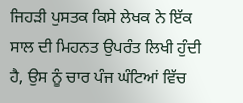ਜਿਹੜੀ ਪੁਸਤਕ ਕਿਸੇ ਲੇਖਕ ਨੇ ਇੱਕ ਸਾਲ ਦੀ ਮਿਹਨਤ ਉਪਰੰਤ ਲਿਖੀ ਹੁੰਦੀ ਹੈ, ਉਸ ਨੂੰ ਚਾਰ ਪੰਜ ਘੰਟਿਆਂ ਵਿੱਚ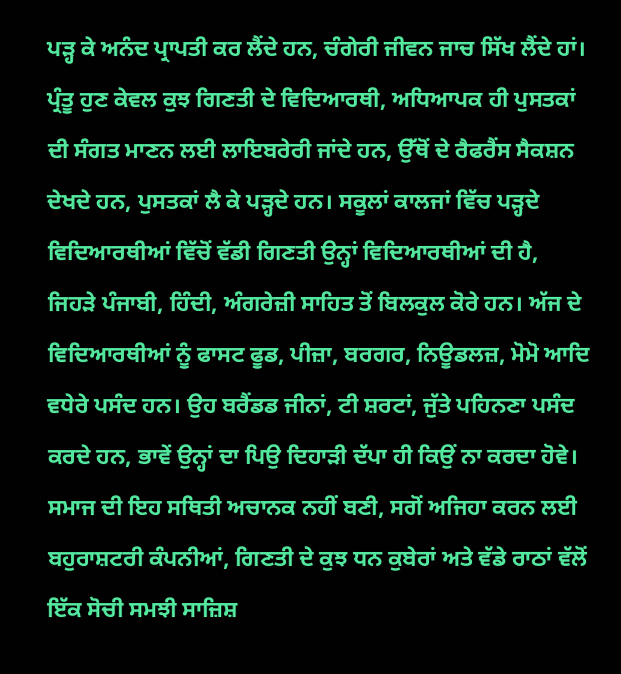ਪੜ੍ਹ ਕੇ ਅਨੰਦ ਪ੍ਰਾਪਤੀ ਕਰ ਲੈਂਦੇ ਹਨ, ਚੰਗੇਰੀ ਜੀਵਨ ਜਾਚ ਸਿੱਖ ਲੈਂਦੇ ਹਾਂ। ਪ੍ਰੰਤੂ ਹੁਣ ਕੇਵਲ ਕੁਝ ਗਿਣਤੀ ਦੇ ਵਿਦਿਆਰਥੀ, ਅਧਿਆਪਕ ਹੀ ਪੁਸਤਕਾਂ ਦੀ ਸੰਗਤ ਮਾਣਨ ਲਈ ਲਾਇਬਰੇਰੀ ਜਾਂਦੇ ਹਨ, ਉੱਥੋਂ ਦੇ ਰੈਫਰੈਂਸ ਸੈਕਸ਼ਨ ਦੇਖਦੇ ਹਨ, ਪੁਸਤਕਾਂ ਲੈ ਕੇ ਪੜ੍ਹਦੇ ਹਨ। ਸਕੂਲਾਂ ਕਾਲਜਾਂ ਵਿੱਚ ਪੜ੍ਹਦੇ ਵਿਦਿਆਰਥੀਆਂ ਵਿੱਚੋਂ ਵੱਡੀ ਗਿਣਤੀ ਉਨ੍ਹਾਂ ਵਿਦਿਆਰਥੀਆਂ ਦੀ ਹੈ, ਜਿਹੜੇ ਪੰਜਾਬੀ, ਹਿੰਦੀ, ਅੰਗਰੇਜ਼ੀ ਸਾਹਿਤ ਤੋਂ ਬਿਲਕੁਲ ਕੋਰੇ ਹਨ। ਅੱਜ ਦੇ ਵਿਦਿਆਰਥੀਆਂ ਨੂੰ ਫਾਸਟ ਫੂਡ, ਪੀਜ਼ਾ, ਬਰਗਰ, ਨਿਊਡਲਜ਼, ਮੋਮੋ ਆਦਿ ਵਧੇਰੇ ਪਸੰਦ ਹਨ। ਉਹ ਬਰੈਂਡਡ ਜੀਨਾਂ, ਟੀ ਸ਼ਰਟਾਂ, ਜੁੱਤੇ ਪਹਿਨਣਾ ਪਸੰਦ ਕਰਦੇ ਹਨ, ਭਾਵੇਂ ਉਨ੍ਹਾਂ ਦਾ ਪਿਉ ਦਿਹਾੜੀ ਦੱਪਾ ਹੀ ਕਿਉਂ ਨਾ ਕਰਦਾ ਹੋਵੇ।
ਸਮਾਜ ਦੀ ਇਹ ਸਥਿਤੀ ਅਚਾਨਕ ਨਹੀਂ ਬਣੀ, ਸਗੋਂ ਅਜਿਹਾ ਕਰਨ ਲਈ ਬਹੁਰਾਸ਼ਟਰੀ ਕੰਪਨੀਆਂ, ਗਿਣਤੀ ਦੇ ਕੁਝ ਧਨ ਕੁਬੇਰਾਂ ਅਤੇ ਵੱਡੇ ਰਾਠਾਂ ਵੱਲੋਂ ਇੱਕ ਸੋਚੀ ਸਮਝੀ ਸਾਜ਼ਿਸ਼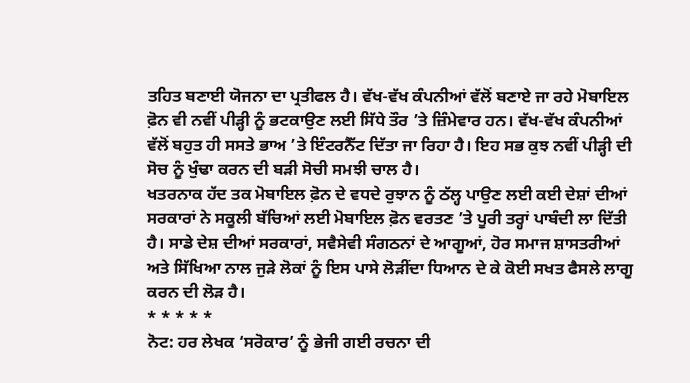ਤਹਿਤ ਬਣਾਈ ਯੋਜਨਾ ਦਾ ਪ੍ਰਤੀਫਲ ਹੈ। ਵੱਖ-ਵੱਖ ਕੰਪਨੀਆਂ ਵੱਲੋਂ ਬਣਾਏ ਜਾ ਰਹੇ ਮੋਬਾਇਲ ਫ਼ੋਨ ਵੀ ਨਵੀਂ ਪੀੜ੍ਹੀ ਨੂੰ ਭਟਕਾਉਣ ਲਈ ਸਿੱਧੇ ਤੌਰ ’ਤੇ ਜ਼ਿੰਮੇਵਾਰ ਹਨ। ਵੱਖ-ਵੱਖ ਕੰਪਨੀਆਂ ਵੱਲੋਂ ਬਹੁਤ ਹੀ ਸਸਤੇ ਭਾਅ ’ਤੇ ਇੰਟਰਨੈੱਟ ਦਿੱਤਾ ਜਾ ਰਿਹਾ ਹੈ। ਇਹ ਸਭ ਕੁਝ ਨਵੀਂ ਪੀੜ੍ਹੀ ਦੀ ਸੋਚ ਨੂੰ ਖੁੰਢਾ ਕਰਨ ਦੀ ਬੜੀ ਸੋਚੀ ਸਮਝੀ ਚਾਲ ਹੈ।
ਖਤਰਨਾਕ ਹੱਦ ਤਕ ਮੋਬਾਇਲ ਫ਼ੋਨ ਦੇ ਵਧਦੇ ਰੁਝਾਨ ਨੂੰ ਠੱਲ੍ਹ ਪਾਉਣ ਲਈ ਕਈ ਦੇਸ਼ਾਂ ਦੀਆਂ ਸਰਕਾਰਾਂ ਨੇ ਸਕੂਲੀ ਬੱਚਿਆਂ ਲਈ ਮੋਬਾਇਲ ਫ਼ੋਨ ਵਰਤਣ ’ਤੇ ਪੂਰੀ ਤਰ੍ਹਾਂ ਪਾਬੰਦੀ ਲਾ ਦਿੱਤੀ ਹੈ। ਸਾਡੇ ਦੇਸ਼ ਦੀਆਂ ਸਰਕਾਰਾਂ, ਸਵੈਸੇਵੀ ਸੰਗਠਨਾਂ ਦੇ ਆਗੂਆਂ, ਹੋਰ ਸਮਾਜ ਸ਼ਾਸਤਰੀਆਂ ਅਤੇ ਸਿੱਖਿਆ ਨਾਲ ਜੁੜੇ ਲੋਕਾਂ ਨੂੰ ਇਸ ਪਾਸੇ ਲੋੜੀਂਦਾ ਧਿਆਨ ਦੇ ਕੇ ਕੋਈ ਸਖਤ ਫੈਸਲੇ ਲਾਗੂ ਕਰਨ ਦੀ ਲੋੜ ਹੈ।
* * * * *
ਨੋਟ: ਹਰ ਲੇਖਕ ‘ਸਰੋਕਾਰ’ ਨੂੰ ਭੇਜੀ ਗਈ ਰਚਨਾ ਦੀ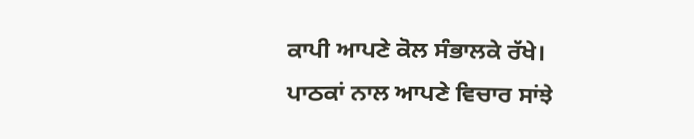ਕਾਪੀ ਆਪਣੇ ਕੋਲ ਸੰਭਾਲਕੇ ਰੱਖੇ।
ਪਾਠਕਾਂ ਨਾਲ ਆਪਣੇ ਵਿਚਾਰ ਸਾਂਝੇ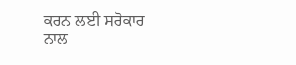ਕਰਨ ਲਈ ਸਰੋਕਾਰ ਨਾਲ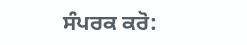ਸੰਪਰਕ ਕਰੋ: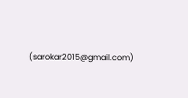(sarokar2015@gmail.com)